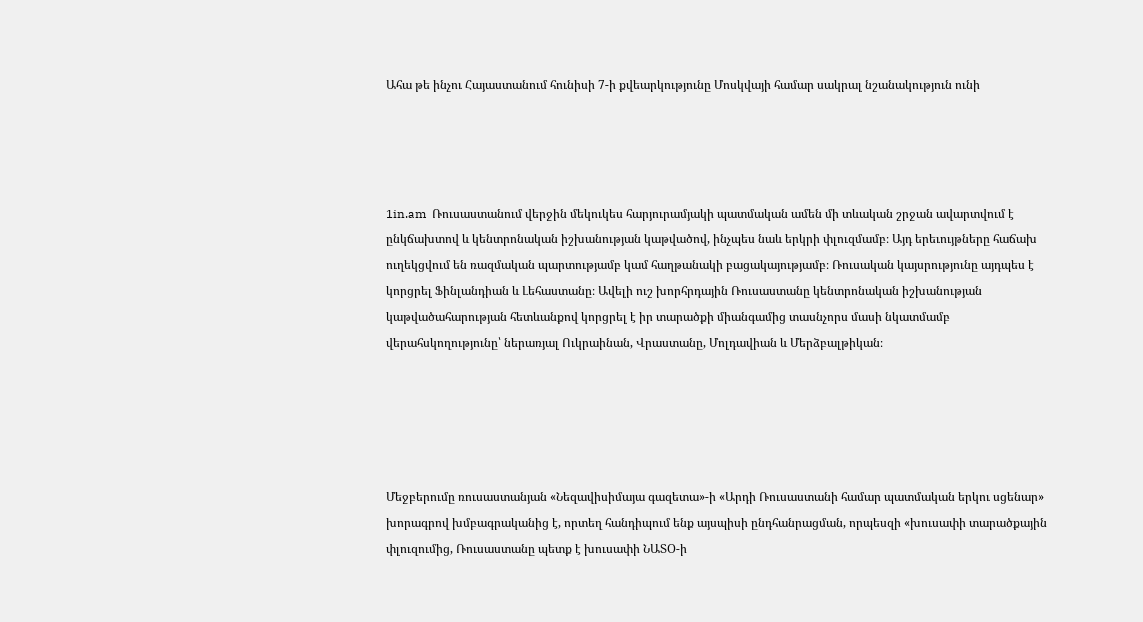Ահա թե ինչու Հայաստանում հունիսի 7-ի քվեարկությունը Մոսկվայի համար սակրալ նշանակություն ունի




1in.am  Ռուսաստանում վերջին մեկուկես հարյուրամյակի պատմական ամեն մի տևական շրջան ավարտվում է ընկճախտով և կենտրոնական իշխանության կաթվածով, ինչպես նաև երկրի փլուզմամբ։ Այդ երեւույթները հաճախ ուղեկցվում են ռազմական պարտությամբ կամ հաղթանակի բացակայությամբ։ Ռուսական կայսրությունը այդպես է կորցրել Ֆինլանդիան և Լեհաստանը։ Ավելի ուշ խորհրդային Ռուսաստանը կենտրոնական իշխանության կաթվածահարության հետևանքով կորցրել է իր տարածքի միանգամից տասնչորս մասի նկատմամբ վերահսկողությունը՝ ներառյալ Ուկրաինան, Վրաստանը, Մոլդավիան և Մերձբալթիկան։





Մեջբերումը ռուսաստանյան «Նեզավիսիմայա գազետա»-ի «Արդի Ռուսաստանի համար պատմական երկու սցենար» խորագրով խմբագրականից է, որտեղ հանդիպում ենք այսպիսի ընդհանրացման, որպեսզի «խուսափի տարածքային փլուզումից, Ռուսաստանը պետք է խուսափի ՆԱՏՕ-ի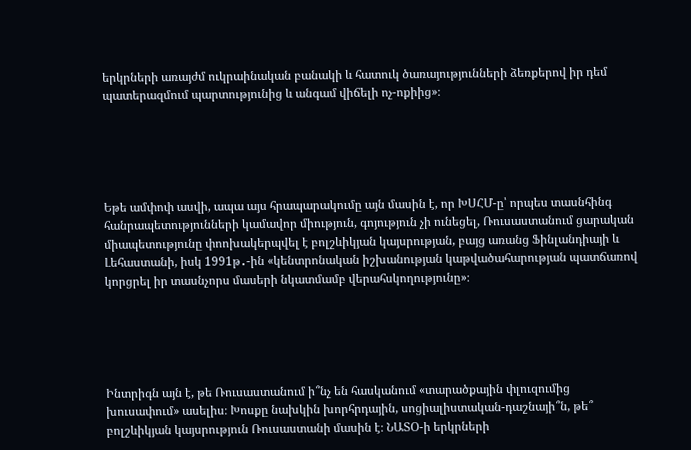երկրների առայժմ ուկրաինական բանակի և հատուկ ծառայությունների ձեռքերով իր դեմ պատերազմում պարտությունից և անգամ վիճելի ոչ-ոքիից»։





Եթե ամփոփ ասվի, ապա այս հրապարակումը այն մասին է, որ ԽՍՀՄ-ը՝ որպես տասնհինգ հանրապետությունների կամավոր միություն, գոյություն չի ունեցել, Ռուսաստանում ցարական միապետությունը փոոխակերպվել է բոլշևիկյան կայսրության, բայց առանց Ֆինլանդիայի և Լեհաստանի, իսկ 1991թ․-ին «կենտրոնական իշխանության կաթվածահարության պատճառով կորցրել իր տասնչորս մասերի նկատմամբ վերահսկողությունը»։





Ինտրիգն այն է, թե Ռուսաստանում ի՞նչ են հասկանում «տարածքային փլուզումից խուսափում» ասելիս։ Խոսքը նախկին խորհրդային, սոցիալիստական-դաշնայի՞ն, թե՞ բոլշևիկյան կայսրություն Ռուսաստանի մասին է։ ՆԱՏՕ-ի երկրների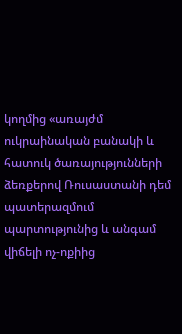կողմից «առայժմ ուկրաինական բանակի և հատուկ ծառայությունների ձեռքերով Ռուսաստանի դեմ պատերազմում պարտությունից և անգամ վիճելի ոչ-ոքիից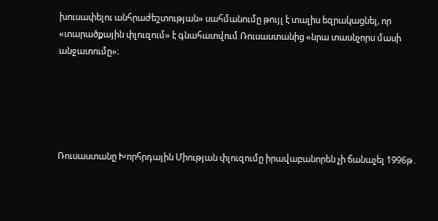խուսափելու անհրաժեշտության» սահմանումը թույլ է տալիս եզրակացնել, որ «տարածքային փլուզում» է գնահատվում Ռուսաստանից «նրա տասնչորս մասի անջատումը»։





Ռուսաստանը Խորհրդային Միության փլուզումը իրավաբանորեն չի ճանաչել 1996թ․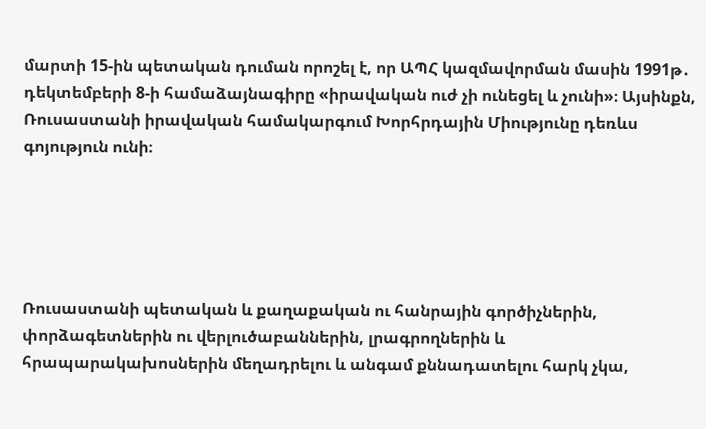մարտի 15-ին պետական դուման որոշել է, որ ԱՊՀ կազմավորման մասին 1991թ․ դեկտեմբերի 8-ի համաձայնագիրը «իրավական ուժ չի ունեցել և չունի»։ Այսինքն, Ռուսաստանի իրավական համակարգում Խորհրդային Միությունը դեռևս գոյություն ունի։





Ռուսաստանի պետական և քաղաքական ու հանրային գործիչներին, փորձագետներին ու վերլուծաբաններին, լրագրողներին և հրապարակախոսներին մեղադրելու և անգամ քննադատելու հարկ չկա,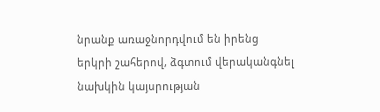նրանք առաջնորդվում են իրենց երկրի շահերով, ձգտում վերականգնել նախկին կայսրության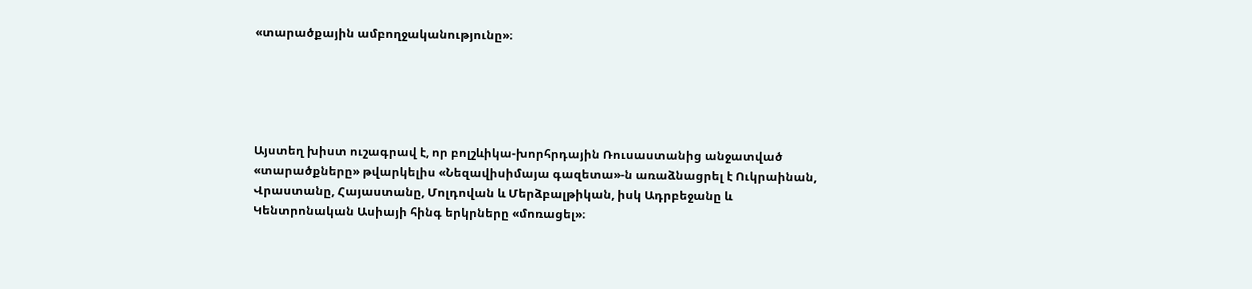«տարածքային ամբողջականությունը»։





Այստեղ խիստ ուշագրավ է, որ բոլշևիկա-խորհրդային Ռուսաստանից անջատված «տարածքները» թվարկելիս «Նեզավիսիմայա գազետա»-ն առաձնացրել է Ուկրաինան, Վրաստանը, Հայաստանը, Մոլդովան և Մերձբալթիկան, իսկ Ադրբեջանը և Կենտրոնական Ասիայի հինգ երկրները «մոռացել»։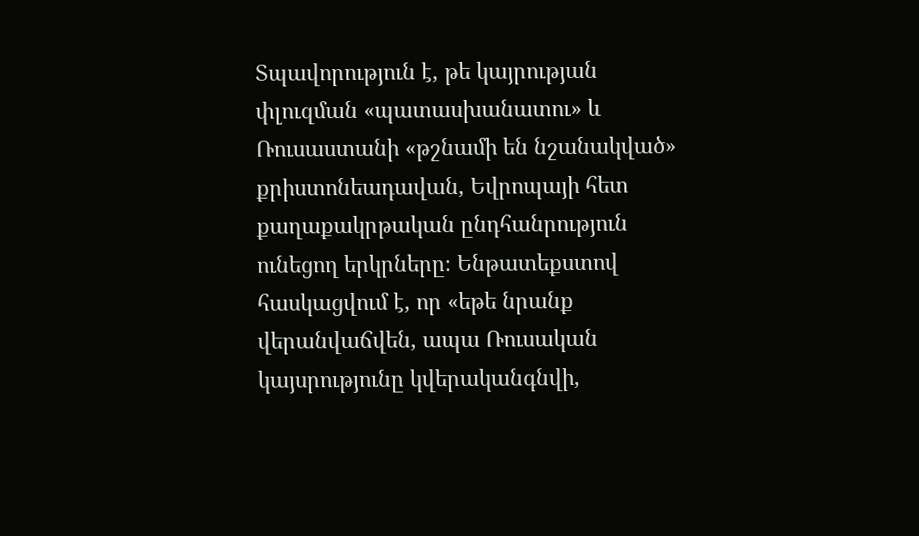Տպավորություն է, թե կայրության փլուզման «պատասխանատու» և Ռուսաստանի «թշնամի են նշանակված» քրիստոնեադավան, Եվրոպայի հետ քաղաքակրթական ընդհանրություն ունեցող երկրները։ Ենթատեքստով հասկացվում է, որ «եթե նրանք վերանվաճվեն, ապա Ռուսական կայսրությունը կվերականգնվի,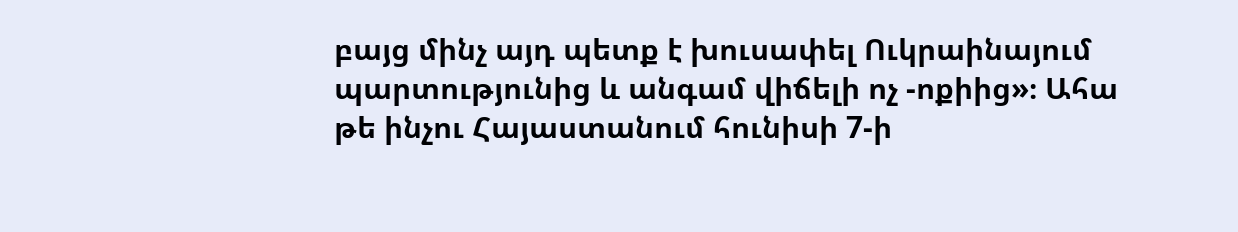բայց մինչ այդ պետք է խուսափել Ուկրաինայում պարտությունից և անգամ վիճելի ոչ -ոքիից»։ Ահա թե ինչու Հայաստանում հունիսի 7-ի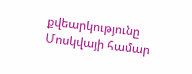քվեարկությունը Մոսկվայի համար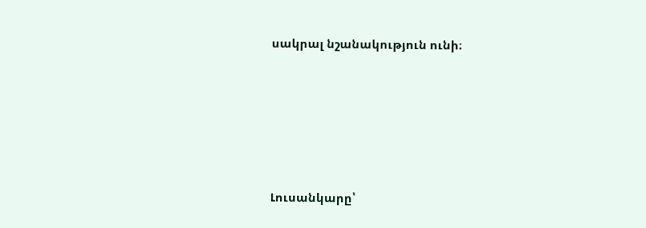սակրալ նշանակություն ունի։





Լուսանկարը՝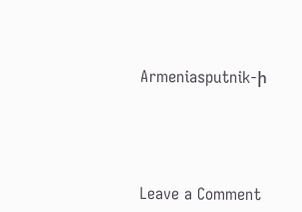Armeniasputnik-ի





Leave a Comment